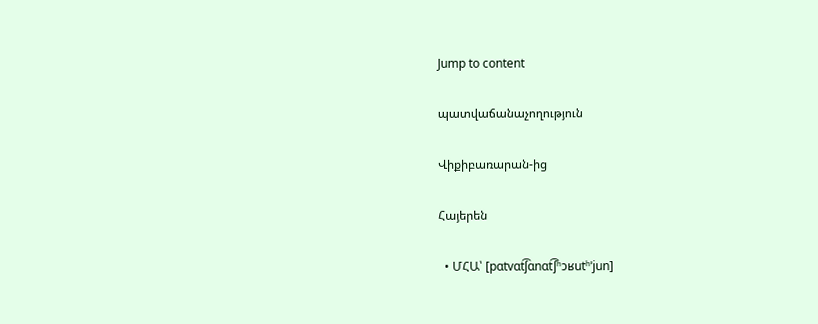Jump to content

պատվաճանաչողություն

Վիքիբառարան-ից

Հայերեն

  • ՄՀԱ՝ [pɑtvɑt͡ʃɑnɑt͡ʃʰɔʁutʰˈjun]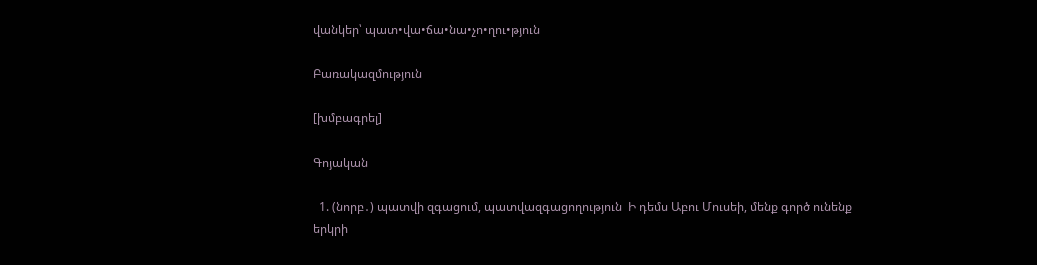վանկեր՝ պատ•վա•ճա•նա•չո•ղու•թյուն

Բառակազմություն

[խմբագրել]

Գոյական

  1. (նորբ․) պատվի զգացում, պատվազգացողություն  Ի դեմս Աբու Մուսեի, մենք գործ ունենք երկրի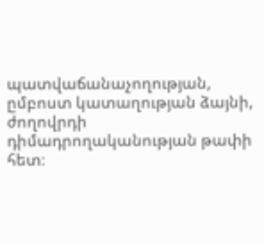պատվաճանաչողության, ըմբոստ կատաղության ձայնի, ժողովրդի դիմադրողականության թափի հետ։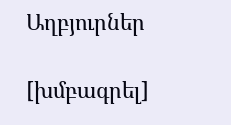Աղբյուրներ

[խմբագրել]